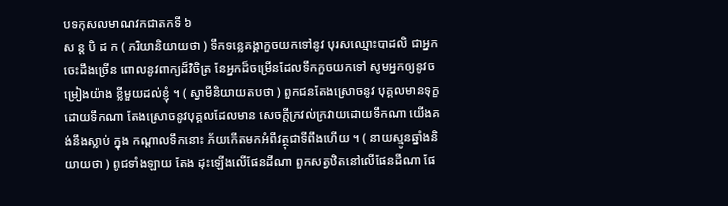បទកុសលមាណវកជាតកទី ៦
ស ន្ត បិ ដ ក ( ភរិយានិយាយថា ) ទឹកទន្លេគង្គាកួចយកទៅនូវ បុរសឈ្មោះបាដលិ ជាអ្នកចេះដឹងច្រើន ពោលនូវពាក្យដ៏វិចិត្រ នែអ្នកដ៏ចម្រើនដែលទឹកកួចយកទៅ សូមអ្នកឲ្យនូវចម្រៀងយ៉ាង ខ្លីមួយដល់ខ្ញុំ ។ ( ស្វាមីនិយាយតបថា ) ពួកជនតែងស្រោចនូវ បុគ្គលមានទុក្ខដោយទឹកណា តែងស្រោចនូវបុគ្គលដែលមាន សេចក្តីក្រវល់ក្រវាយដោយទឹកណា យើងគង់នឹងស្លាប់ ក្នុង កណ្តាលទឹកនោះ ភ័យកើតមកអំពីវត្ថុជាទីពឹងហើយ ។ ( នាយស្មូនឆ្នាំងនិយាយថា ) ពូជទាំងឡាយ តែង ដុះឡើងលើផែនដីណា ពួកសត្វឋិតនៅលើផែនដីណា ផែ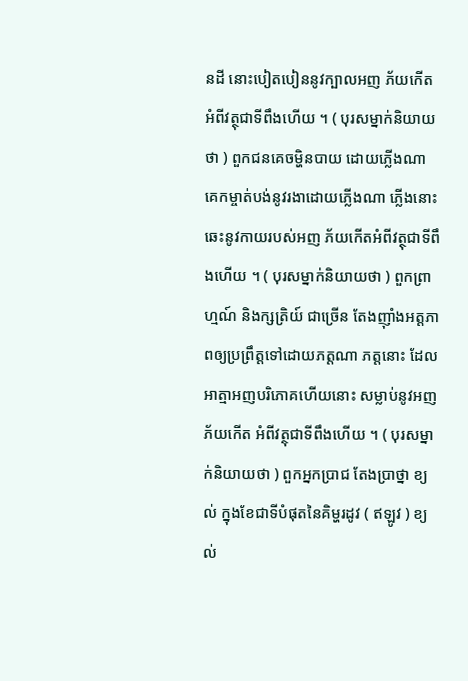នដី នោះបៀតបៀននូវក្បាលអញ ភ័យកើតអំពីវត្ថុជាទីពឹងហើយ ។ ( បុរសម្នាក់និយាយថា ) ពួកជនគេចម្ហិនបាយ ដោយភ្លើងណា គេកម្ចាត់បង់នូវរងាដោយភ្លើងណា ភ្លើងនោះ ឆេះនូវកាយរបស់អញ ភ័យកើតអំពីវត្ថុជាទីពឹងហើយ ។ ( បុរសម្នាក់និយាយថា ) ពួកព្រាហ្មណ៍ និងក្សត្រិយ៍ ជាច្រើន តែងញ៉ាំងអត្តភាពឲ្យប្រព្រឹត្តទៅដោយភត្តណា ភត្តនោះ ដែលអាត្មាអញបរិភោគហើយនោះ សម្លាប់នូវអញ ភ័យកើត អំពីវត្ថុជាទីពឹងហើយ ។ ( បុរសម្នាក់និយាយថា ) ពួកអ្នកប្រាជ តែងប្រាថ្នា ខ្យល់ ក្នុងខែជាទីបំផុតនៃគិម្ហរដូវ ( ឥឡូវ ) ខ្យល់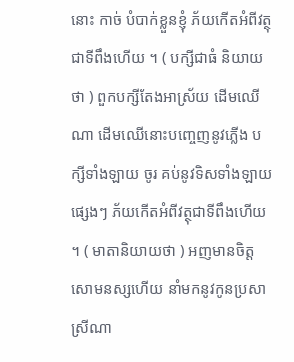នោះ កាច់ បំបាក់ខ្លួនខ្ញុំ ភ័យកើតអំពីវត្ថុជាទីពឹងហើយ ។ ( បក្សីជាធំ និយាយថា ) ពួកបក្សីតែងអាស្រ័យ ដើមឈើណា ដើមឈើនោះបញ្ចេញនូវភ្លើង បក្សីទាំងឡាយ ចូរ គប់នូវទិសទាំងឡាយផ្សេងៗ ភ័យកើតអំពីវត្ថុជាទីពឹងហើយ ។ ( មាតានិយាយថា ) អញមានចិត្តសោមនស្សហើយ នាំមកនូវកូនប្រសាស្រីណា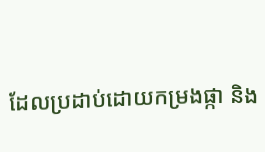ដែលប្រដាប់ដោយកម្រងផ្កា និង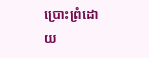ប្រោះព្រំដោយ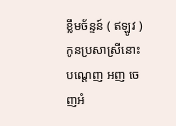ខ្លឹមច័ន្ទន៍ ( ឥឡូវ ) កូនប្រសាស្រីនោះ បណ្តេញ អញ ចេញអំ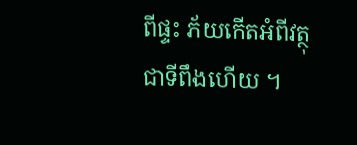ពីផ្ទះ ភ័យកើតអំពីវត្ថុជាទីពឹងហើយ ។